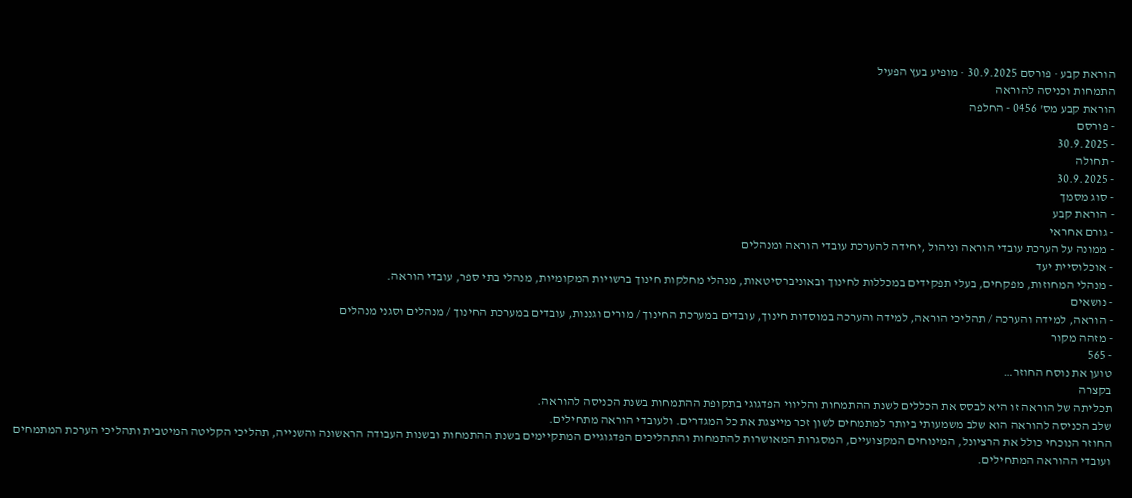הוראת קבע · פורסם 30.9.2025 · מופיע בעץ הפעיל
התמחות וכניסה להוראה
הוראת קבע מס' 0456 - החלפה
- פורסם
- 30.9.2025
- תחולה
- 30.9.2025
- סוג מסמך
- הוראת קבע
- גורם אחראי
- ממונה על הערכת עובדי הוראה וניהול ,יחידה להערכת עובדי הוראה ומנהלים
- אוכלוסיית יעד
- מנהלי המחוזות, מפקחים, בעלי תפקידים במכללות לחינוך ובאוניברסיטאות, מנהלי מחלקות חינוך ברשויות המקומיות, מנהלי בתי ספר, עובדי הוראה.
- נושאים
- הוראה, למידה והערכה / תהליכי הוראה, למידה והערכה במוסדות חינוך, עובדים במערכת החינוך / מורים וגננות, עובדים במערכת החינוך / מנהלים וסגני מנהלים
- מזהה מקור
- 565
טוען את נוסח החוזר…
בקצרה
תכליתה של הוראה זו היא לבסס את הכללים לשנת ההתמחות והליווי הפדגוגי בתקופת ההתמחות בשנת הכניסה להוראה.
שלב הכניסה להוראה הוא שלב משמעותי ביותר למתמחים לשון זכר מייצגת את כל המגדרים. ולעובדי הוראה מתחילים.
החוזר הנוכחי כולל את הרציונל, המינוחים המקצועיים, המסגרות המאושרות להתמחות והתהליכים הפדגוגיים המתקיימים בשנת ההתמחות ובשנות העבודה הראשונה והשנייה, תהליכי הקליטה המיטבית ותהליכי הערכת המתמחים ועובדי ההוראה המתחילים.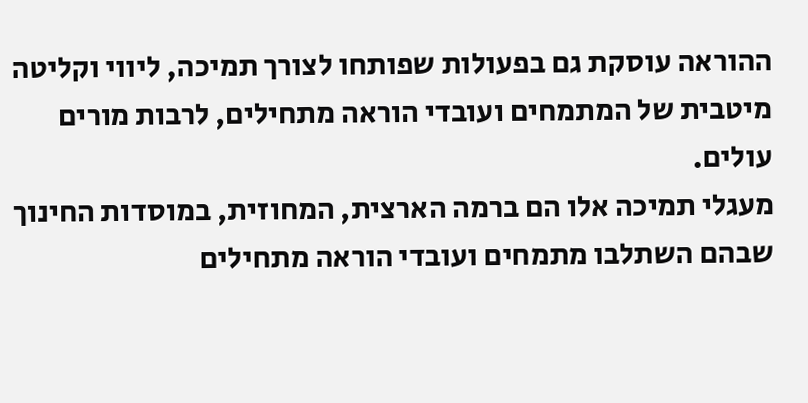ההוראה עוסקת גם בפעולות שפותחו לצורך תמיכה, ליווי וקליטה מיטבית של המתמחים ועובדי הוראה מתחילים, לרבות מורים עולים.
מעגלי תמיכה אלו הם ברמה הארצית, המחוזית, במוסדות החינוך שבהם השתלבו מתמחים ועובדי הוראה מתחילים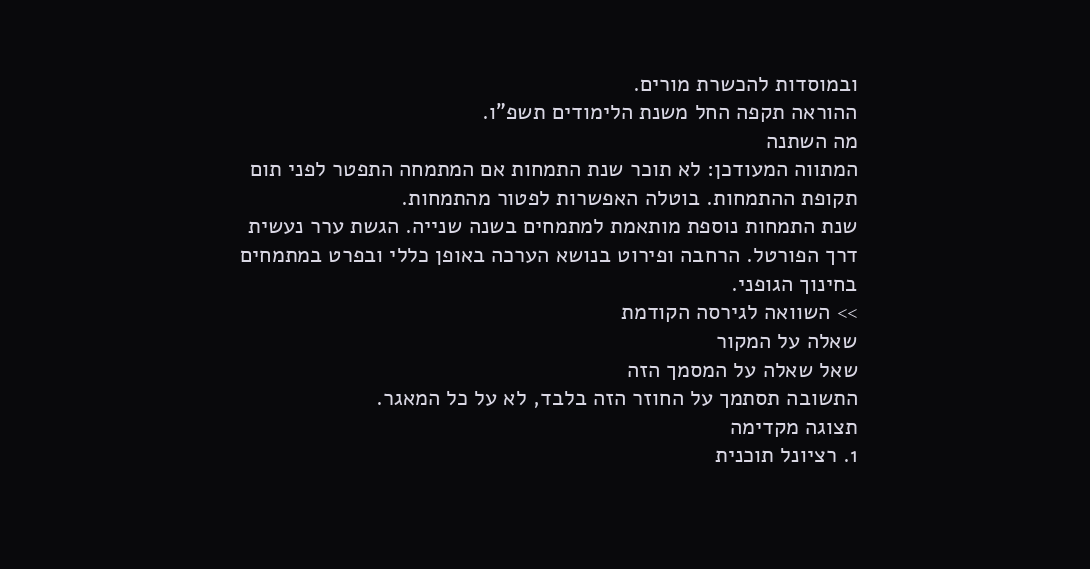ובמוסדות להכשרת מורים.
ההוראה תקפה החל משנת הלימודים תשפ"ו.
מה השתנה
המתווה המעודכן: לא תוכר שנת התמחות אם המתמחה התפטר לפני תום תקופת ההתמחות. בוטלה האפשרות לפטור מהתמחות.
שנת התמחות נוספת מותאמת למתמחים בשנה שנייה. הגשת ערר נעשית דרך הפורטל. הרחבה ופירוט בנושא הערכה באופן כללי ובפרט במתמחים בחינוך הגופני.
>> השוואה לגירסה הקודמת
שאלה על המקור
שאל שאלה על המסמך הזה
התשובה תסתמך על החוזר הזה בלבד, לא על כל המאגר.
תצוגה מקדימה
1. רציונל תוכנית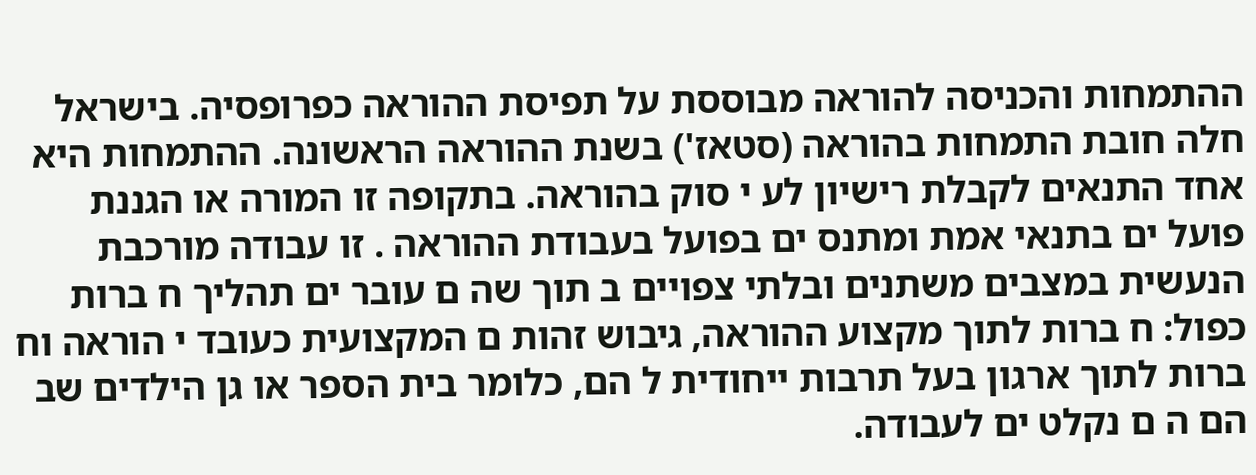ההתמחות והכניסה להוראה מבוססת על תפיסת ההוראה כפרופסיה. בישראל חלה חובת התמחות בהוראה (סטאז') בשנת ההוראה הראשונה. ההתמחות היא אחד התנאים לקבלת רישיון לע י סוק בהוראה. בתקופה זו המורה או הגננת פועל ים בתנאי אמת ומתנס ים בפועל בעבודת ההוראה . זו עבודה מורכבת הנעשית במצבים משתנים ובלתי צפויים ב תוך שה ם עובר ים תהליך ח ברות כפול: ח ברות לתוך מקצוע ההוראה, גיבוש זהות ם המקצועית כעובד י הוראה וח ברות לתוך ארגון בעל תרבות ייחודית ל הם, כלומר בית הספר או גן הילדים שב הם ה ם נקלט ים לעבודה.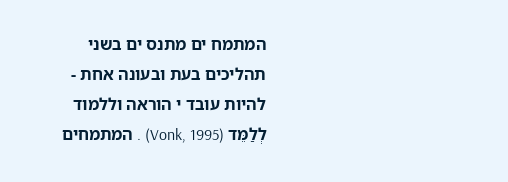המתמח ים מתנס ים בשני תהליכים בעת ובעונה אחת - להיות עובד י הוראה וללמוד לְלַמֵּד (Vonk, 1995) . המתמחים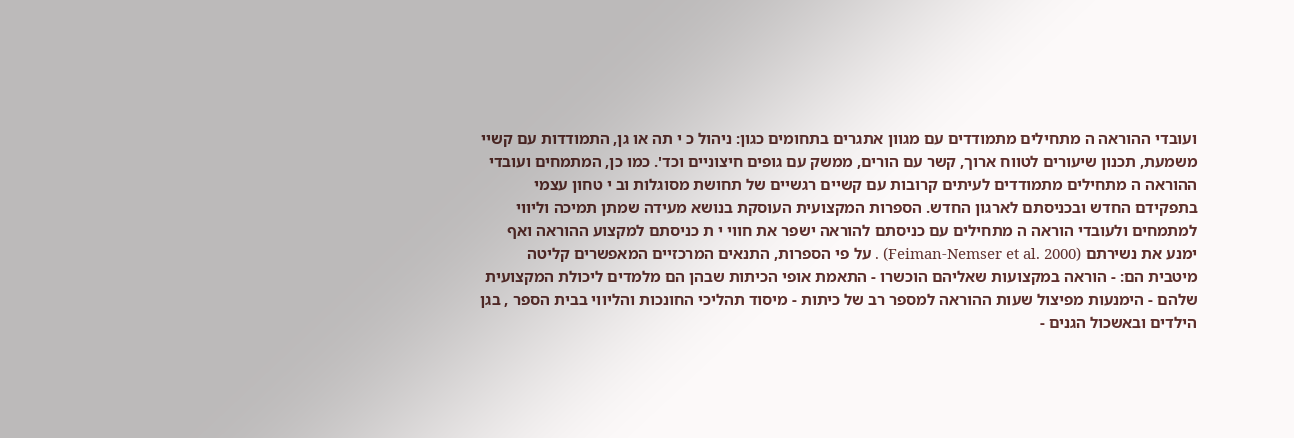ועובדי ההוראה ה מתחילים מתמודדים עם מגוון אתגרים בתחומים כגון: ניהול כ י תה או גן, התמודדות עם קשיי משמעת, תכנון שיעורים לטווח ארוך, קשר עם הורים, ממשק עם גופים חיצוניים וכד'. כמו כן, המתמחים ועובדי ההוראה ה מתחילים מתמודדים לעיתים קרובות עם קשיים רגשיים של תחושת מסוגלות וב י טחון עצמי בתפקידם החדש ובכניסתם לארגון החדש. הספרות המקצועית העוסקת בנושא מעידה שמתן תמיכה וליווי למתמחים ולעובדי הוראה ה מתחילים עם כניסתם להוראה ישפר את חווי י ת כניסתם למקצוע ההוראה ואף ימנע את נשירתם (Feiman-Nemser et al. 2000) . על פי הספרות, התנאים המרכזיים המאפשרים קליטה מיטבית הם: - הוראה במקצועות שאליהם הוכשרו - התאמת אופי הכיתות שבהן הם מלמדים ליכולת המקצועית שלהם - הימנעות מפיצול שעות ההוראה למספר רב של כיתות - מיסוד תהליכי החונכות והליווי בבית הספר , בגן הילדים ובאשכול הגנים -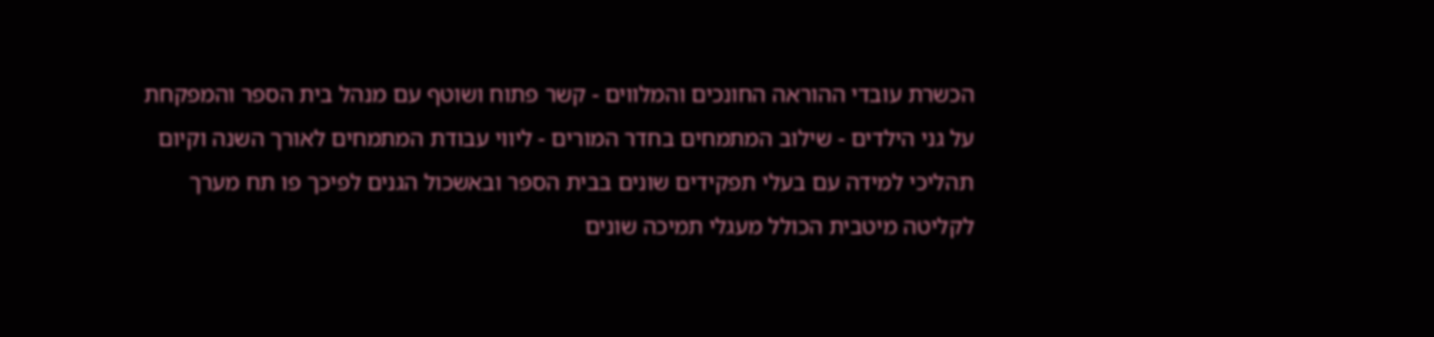הכשרת עובדי ההוראה החונכים והמלווים - קשר פתוח ושוטף עם מנהל בית הספר והמפקחת על גני הילדים - שילוב המתמחים בחדר המורים - ליווי עבודת המתמחים לאורך השנה וקיום תהליכי למידה עם בעלי תפקידים שונים בבית הספר ובאשכול הגנים לפיכך פו תח מערך לקליטה מיטבית הכולל מעגלי תמיכה שונים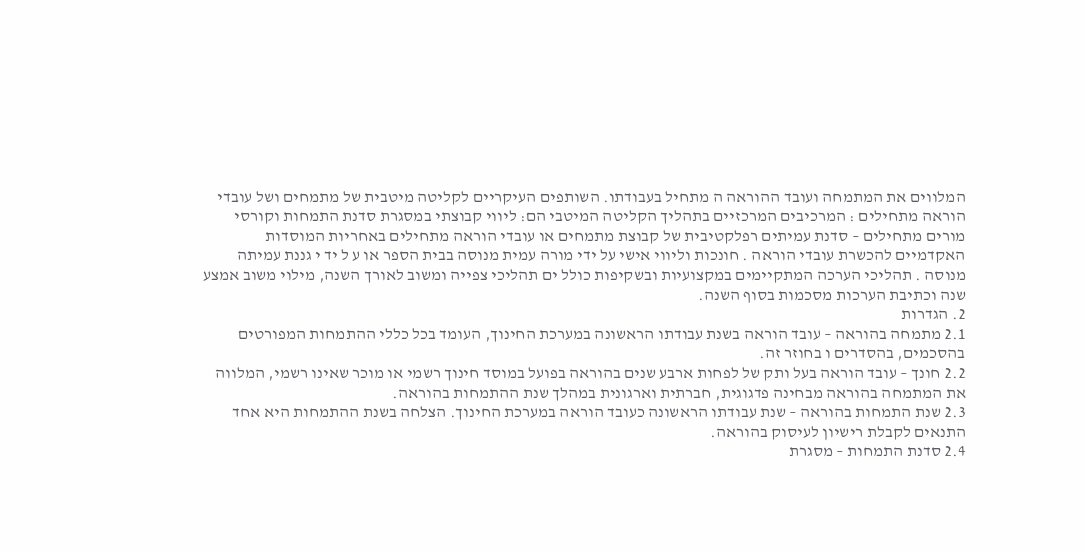המלווים את המתמחה ועובד ההוראה ה מתחיל בעבודתו. השותפים העיקריים לקליטה מיטבית של מתמחים ושל עובדי הוראה מתחילים : המרכיבים המרכזיים בתהליך הקליטה המיטבי הם: ליווי קבוצתי במסגרת סדנת התמחות וקורסי מורים מתחילים – סדנת עמיתים רפלקטיבית של קבוצת מתמחים או עובדי הוראה מתחילים באחריות המוסדות האקדמיים להכשרת עובדי הוראה . חונכות וליווי אישי על ידי מורה עמית מנוסה בבית הספר או ע ל יד י גננת עמיתה מנוסה . תהליכי הערכה המתקיימים במקצועיות ובשקיפות כולל ים תהליכי צפייה ומשוב לאורך השנה, מילוי משוב אמצע שנה וכתיבת הערכות מסכמות בסוף השנה.
2. הגדרות
2.1 מתמחה בהוראה – עובד הוראה בשנת עבודתו הראשונה במערכת החינוך, העומד בכל כללי ההתמחות המפורטים בהסכמים, בהסדרים ו בחוזר זה.
2.2 חונך – עובד הוראה בעל ותק של לפחות ארבע שנים בהוראה בפועל במוסד חינוך רשמי או מוכר שאינו רשמי, המלווה את המתמחה בהוראה מבחינה פדגוגית, חברתית וארגונית במהלך שנת ההתמחות בהוראה.
2.3 שנת התמחות בהוראה – שנת עבודתו הראשונה כעובד הוראה במערכת החינוך. הצלחה בשנת ההתמחות היא אחד התנאים לקבלת רישיון לעיסוק בהוראה.
2.4 סדנת התמחות – מסגרת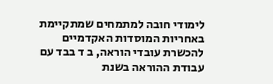לימודי חובה למתמחים שמתקיימת באחריות המוסדות האקדמיים להכשרת עובדי הוראה, ב ד בבד עם עבודת ההוראה בשנת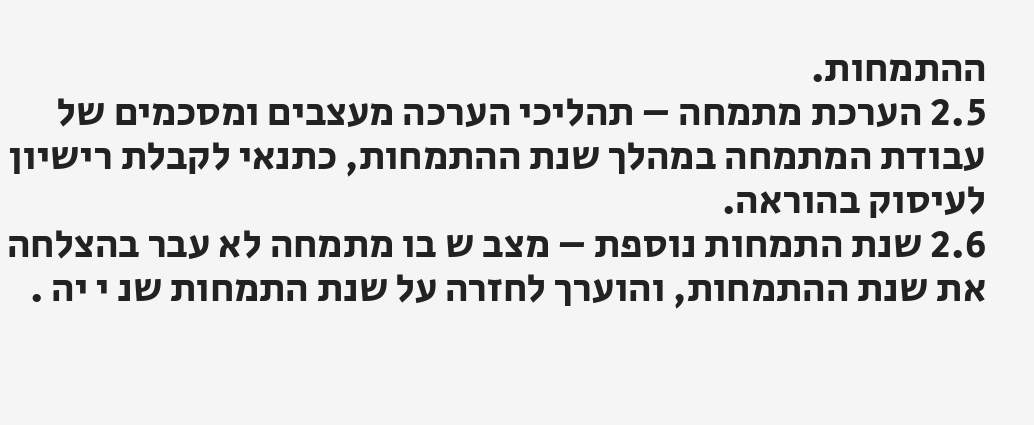ההתמחות.
2.5 הערכת מתמחה – תהליכי הערכה מעצבים ומסכמים של עבודת המתמחה במהלך שנת ההתמחות, כתנאי לקבלת רישיון לעיסוק בהוראה.
2.6 שנת התמחות נוספת – מצב ש בו מתמחה לא עבר בהצלחה את שנת ההתמחות, והוערך לחזרה על שנת התמחות שנ י יה .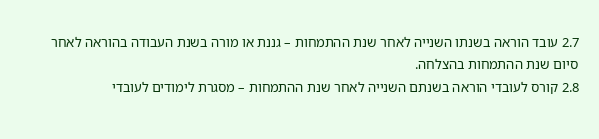2.7 עובד הוראה בשנתו השנייה לאחר שנת ההתמחות – גננת או מורה בשנת העבודה בהוראה לאחר סיום שנת ההתמחות בהצלחה.
2.8 קורס לעובדי הוראה בשנתם השנייה לאחר שנת ההתמחות – מסגרת לימודים לעובדי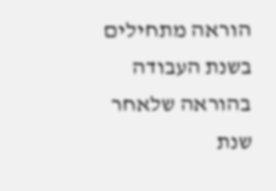הוראה מתחילים בשנת העבודה בהוראה שלאחר שנת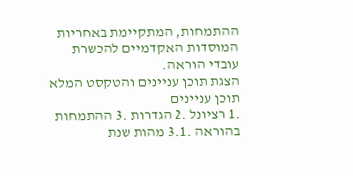ההתמחות, המתקיימת באחריות המוסדות האקדמיים להכשרת עובדי הוראה.
הצגת תוכן עניינים והטקסט המלא
תוכן עניינים
.1 רציונל .2 הגדרות .3 ההתמחות בהוראה .3.1 מהות שנת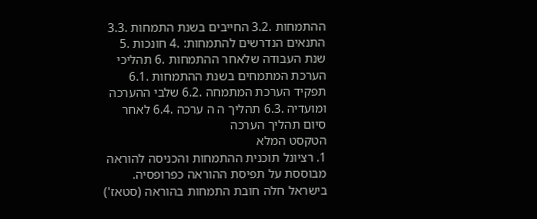ההתמחות .3.2 החייבים בשנת התמחות .3.3 התנאים הנדרשים להתמחות: .4 חונכות .5 שנת העבודה שלאחר ההתמחות .6 תהליכי הערכת המתמחים בשנת ההתמחות .6.1 תפקיד הערכת המתמחה .6.2 שלבי ההערכה ומועדיה .6.3 תהליך ה ה ערכה .6.4 לאחר סיום תהליך הערכה
הטקסט המלא
1. רציונל תוכנית ההתמחות והכניסה להוראה מבוססת על תפיסת ההוראה כפרופסיה. בישראל חלה חובת התמחות בהוראה (סטאז')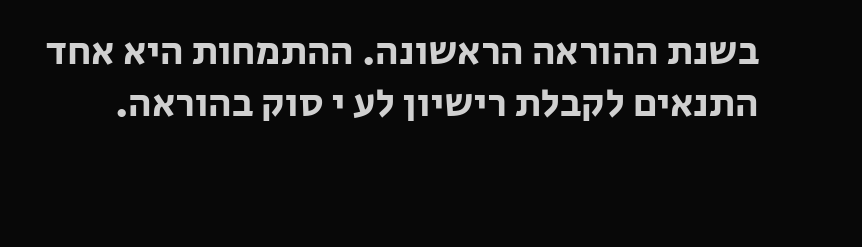בשנת ההוראה הראשונה. ההתמחות היא אחד התנאים לקבלת רישיון לע י סוק בהוראה.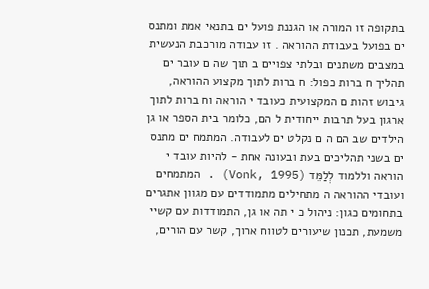בתקופה זו המורה או הגננת פועל ים בתנאי אמת ומתנס ים בפועל בעבודת ההוראה . זו עבודה מורכבת הנעשית במצבים משתנים ובלתי צפויים ב תוך שה ם עובר ים תהליך ח ברות כפול: ח ברות לתוך מקצוע ההוראה, גיבוש זהות ם המקצועית כעובד י הוראה וח ברות לתוך ארגון בעל תרבות ייחודית ל הם, כלומר בית הספר או גן הילדים שב הם ה ם נקלט ים לעבודה. המתמח ים מתנס ים בשני תהליכים בעת ובעונה אחת - להיות עובד י הוראה וללמוד לְלַמֵּד (Vonk, 1995) . המתמחים ועובדי ההוראה ה מתחילים מתמודדים עם מגוון אתגרים בתחומים כגון: ניהול כ י תה או גן, התמודדות עם קשיי משמעת, תכנון שיעורים לטווח ארוך, קשר עם הורים,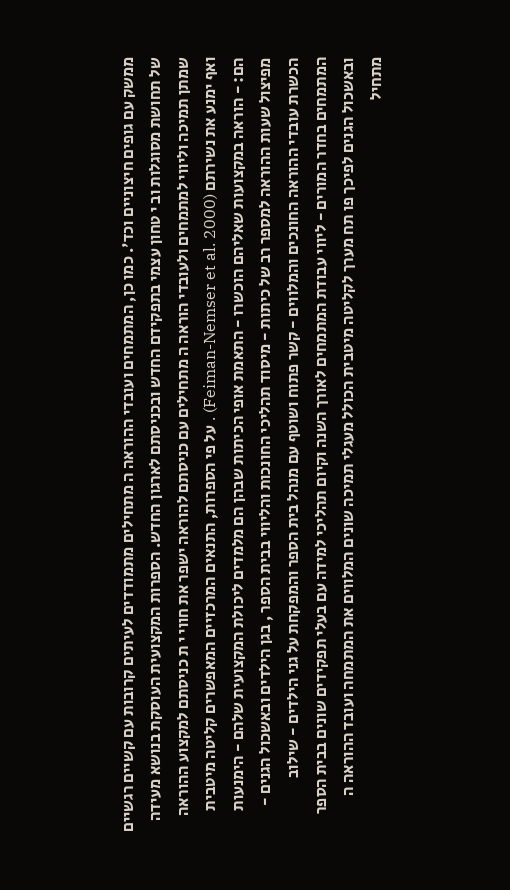ממשק עם גופים חיצוניים וכד'. כמו כן, המתמחים ועובדי ההוראה ה מתחילים מתמודדים לעיתים קרובות עם קשיים רגשיים של תחושת מסוגלות וב י טחון עצמי בתפקידם החדש ובכניסתם לארגון החדש. הספרות המקצועית העוסקת בנושא מעידה שמתן תמיכה וליווי למתמחים ולעובדי הוראה ה מתחילים עם כניסתם להוראה ישפר את חווי י ת כניסתם למקצוע ההוראה ואף ימנע את נשירתם (Feiman-Nemser et al. 2000) . על פי הספרות, התנאים המרכזיים המאפשרים קליטה מיטבית הם: - הוראה במקצועות שאליהם הוכשרו - התאמת אופי הכיתות שבהן הם מלמדים ליכולת המקצועית שלהם - הימנעות מפיצול שעות ההוראה למספר רב של כיתות - מיסוד תהליכי החונכות והליווי בבית הספר , בגן הילדים ובאשכול הגנים - הכשרת עובדי ההוראה החונכים והמלווים - קשר פתוח ושוטף עם מנהל בית הספר והמפקחת על גני הילדים - שילוב המתמחים בחדר המורים - ליווי עבודת המתמחים לאורך השנה וקיום תהליכי למידה עם בעלי תפקידים שונים בבית הספר ובאשכול הגנים לפיכך פו תח מערך לקליטה מיטבית הכולל מעגלי תמיכה שונים המלווים את המתמחה ועובד ההוראה ה מתחיל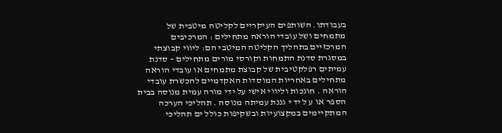בעבודתו. השותפים העיקריים לקליטה מיטבית של מתמחים ושל עובדי הוראה מתחילים : המרכיבים המרכזיים בתהליך הקליטה המיטבי הם: ליווי קבוצתי במסגרת סדנת התמחות וקורסי מורים מתחילים – סדנת עמיתים רפלקטיבית של קבוצת מתמחים או עובדי הוראה מתחילים באחריות המוסדות האקדמיים להכשרת עובדי הוראה . חונכות וליווי אישי על ידי מורה עמית מנוסה בבית הספר או ע ל יד י גננת עמיתה מנוסה . תהליכי הערכה המתקיימים במקצועיות ובשקיפות כולל ים תהליכי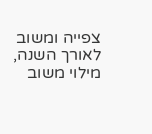צפייה ומשוב לאורך השנה, מילוי משוב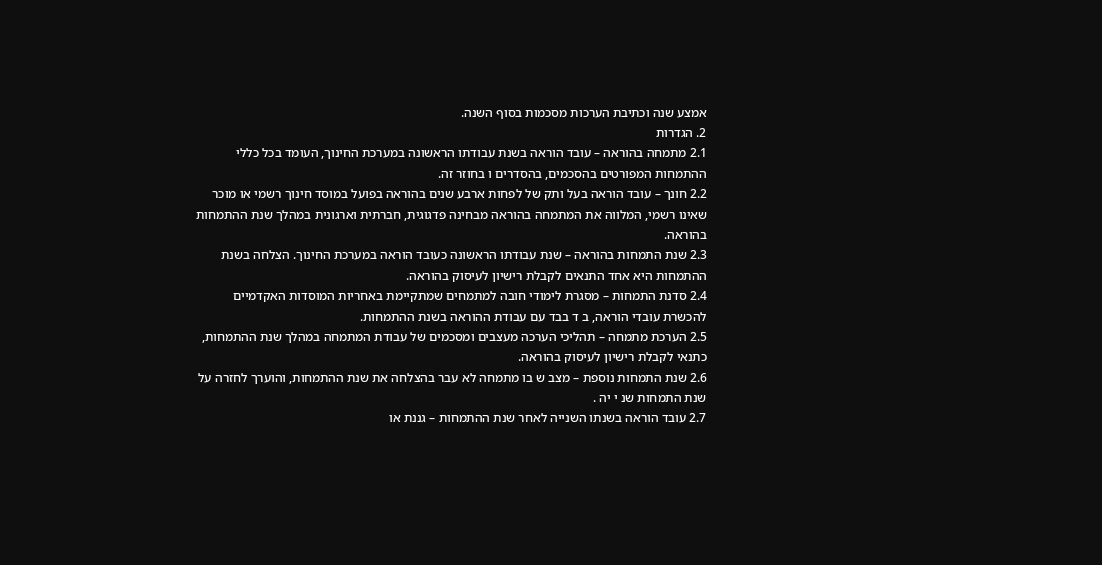אמצע שנה וכתיבת הערכות מסכמות בסוף השנה.
2. הגדרות
2.1 מתמחה בהוראה – עובד הוראה בשנת עבודתו הראשונה במערכת החינוך, העומד בכל כללי ההתמחות המפורטים בהסכמים, בהסדרים ו בחוזר זה.
2.2 חונך – עובד הוראה בעל ותק של לפחות ארבע שנים בהוראה בפועל במוסד חינוך רשמי או מוכר שאינו רשמי, המלווה את המתמחה בהוראה מבחינה פדגוגית, חברתית וארגונית במהלך שנת ההתמחות בהוראה.
2.3 שנת התמחות בהוראה – שנת עבודתו הראשונה כעובד הוראה במערכת החינוך. הצלחה בשנת ההתמחות היא אחד התנאים לקבלת רישיון לעיסוק בהוראה.
2.4 סדנת התמחות – מסגרת לימודי חובה למתמחים שמתקיימת באחריות המוסדות האקדמיים להכשרת עובדי הוראה, ב ד בבד עם עבודת ההוראה בשנת ההתמחות.
2.5 הערכת מתמחה – תהליכי הערכה מעצבים ומסכמים של עבודת המתמחה במהלך שנת ההתמחות, כתנאי לקבלת רישיון לעיסוק בהוראה.
2.6 שנת התמחות נוספת – מצב ש בו מתמחה לא עבר בהצלחה את שנת ההתמחות, והוערך לחזרה על שנת התמחות שנ י יה .
2.7 עובד הוראה בשנתו השנייה לאחר שנת ההתמחות – גננת או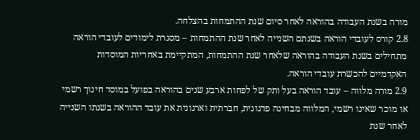מורה בשנת העבודה בהוראה לאחר סיום שנת ההתמחות בהצלחה.
2.8 קורס לעובדי הוראה בשנתם השנייה לאחר שנת ההתמחות – מסגרת לימודים לעובדי הוראה מתחילים בשנת העבודה בהוראה שלאחר שנת ההתמחות, המתקיימת באחריות המוסדות האקדמיים להכשרת עובדי הוראה.
2.9 מורה מלווה – עובד הוראה בעל ותק של לפחות ארבע שנים בהוראה בפועל במוסד חינוך רשמי או מוכר שאינו רשמי, המלווה מבחינה פדגוגית, חברתית וארגונית את עובד ההוראה בשנתו השנייה לאחר שנת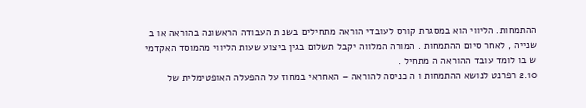ההתמחות. הליווי הוא במסגרת קורס לעובדי הוראה מתחילים בשנ ת העבודה הראשונה בהוראה או ב שנייה , לאחר סיום ההתמחות . המורה המלווה יקבל תשלום בגין ביצוע שעות הליווי מהמוסד האקדמי ש בו לומד עובד ההוראה ה מתחיל .
2.10 רפרנט לנושא ההתמחות ו ה כניסה להוראה – האחראי במחוז על ההפעלה האופטימלית של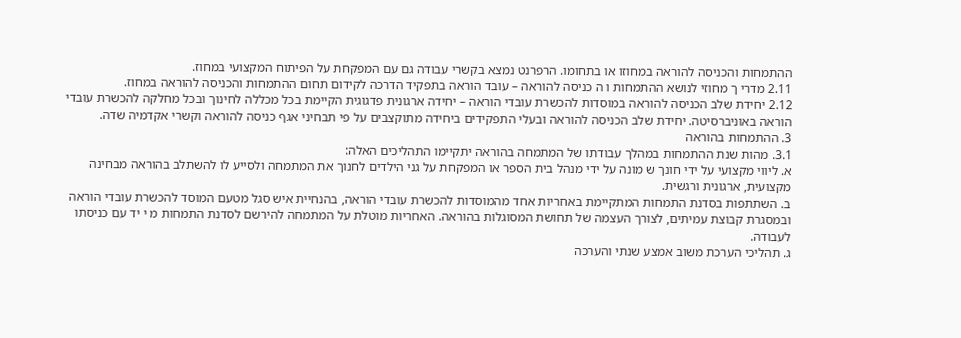ההתמחות והכניסה להוראה במחוזו או בתחומו. הרפרנט נמצא בקשרי עבודה גם עם המפקחת על הפיתוח המקצועי במחוז.
2.11 מדרי ך מחוזי לנושא ההתמחות ו ה כניסה להוראה – עובד הוראה בתפקיד הדרכה לקידום תחום ההתמחות והכניסה להוראה במחוז.
2.12 יחידת שלב הכניסה להוראה במוסדות להכשרת עובדי הוראה – יחידה ארגונית פדגוגית הקיימת בכל מכללה לחינוך ובכל מחלקה להכשרת עובדי הוראה באוניברסיטה. יחידת שלב הכניסה להוראה ובעלי התפקידים ביחידה מתוקצבים על פי תבחיני אגף כניסה להוראה וקשרי אקדמיה שדה.
3. ההתמחות בהוראה
3.1. מהות שנת ההתמחות במהלך עבודתו של המתמחה בהוראה יתקיימו התהליכים האלה:
א. ליווי מקצועי על ידי חונך ש מונה על ידי מנהל בית הספר או המפקחת על גני הילדים לחנוך את המתמחה ולסייע לו להשתלב בהוראה מבחינה מקצועית, ארגונית ורגשית.
ב. השתתפות בסדנת התמחות המתקיימת באחריות אחד מהמוסדות להכשרת עובדי הוראה, בהנחיית איש סגל מטעם המוסד להכשרת עובדי הוראה ובמסגרת קבוצת עמיתים, לצורך העצמה של תחושת המסוגלות בהוראה. האחריות מוטלת על המתמחה להירשם לסדנת התמחות מ י יד עם כניסתו לעבודה.
ג. תהליכי הערכת משוב אמצע שנתי והערכה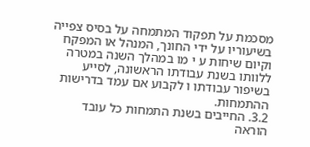מסכמת על תפקוד המתמחה על בסיס צפייה בשיעוריו על ידי החונך, המנהל או המפקח וקיום שיחות ע י מו במהלך השנה במטרה ללוותו בשנת עבודתו הראשונה, לסייע בשיפור עבודתו ו לקבוע אם עמד בדרישות ההתמחות.
3.2. החייבים בשנת התמחות כל עובד הוראה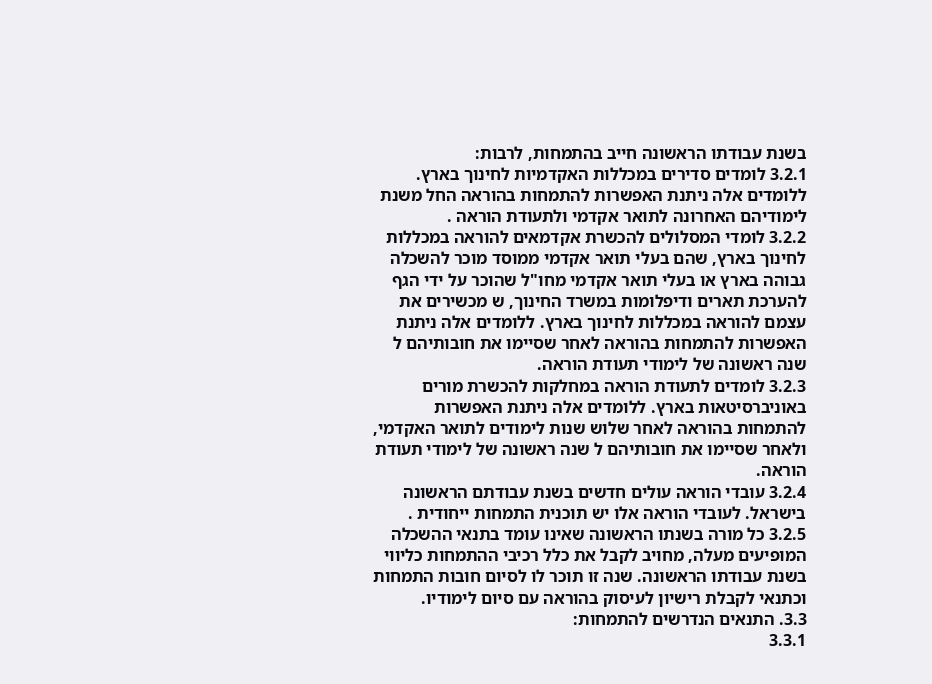בשנת עבודתו הראשונה חייב בהתמחות, לרבות:
3.2.1 לומדים סדירים במכללות האקדמיות לחינוך בארץ. ללומדים אלה ניתנת האפשרות להתמחות בהוראה החל משנת לימודיהם האחרונה לתואר אקדמי ולתעודת הוראה .
3.2.2 לומדי המסלולים להכשרת אקדמאים להוראה במכללות לחינוך בארץ, שהם בעלי תואר אקדמי ממוסד מוכר להשכלה גבוהה בארץ או בעלי תואר אקדמי מחו"ל שהוכר על ידי הגף להערכת תארים ודיפלומות במשרד החינוך, ש מכשירים את עצמם להוראה במכללות לחינוך בארץ. ללומדים אלה ניתנת האפשרות להתמחות בהוראה לאחר שסיימו את חובותיהם ל שנה ראשונה של לימודי תעודת הוראה.
3.2.3 לומדים לתעודת הוראה במחלקות להכשרת מורים באוניברסיטאות בארץ. ללומדים אלה ניתנת האפשרות להתמחות בהוראה לאחר שלוש שנות לימודים לתואר האקדמי, ולאחר שסיימו את חובותיהם ל שנה ראשונה של לימודי תעודת הוראה.
3.2.4 עובדי הוראה עולים חדשים בשנת עבודתם הראשונה בישראל. לעובדי הוראה אלו יש תוכנית התמחות ייחודית .
3.2.5 כל מורה בשנתו הראשונה שאינו עומד בתנאי ההשכלה המופיעים מעלה, מחויב לקבל את כלל רכיבי ההתמחות כליווי בשנת עבודתו הראשונה. שנה זו תוכר לו לסיום חובות התמחות וכתנאי לקבלת רישיון לעיסוק בהוראה עם סיום לימודיו.
3.3. התנאים הנדרשים להתמחות:
3.3.1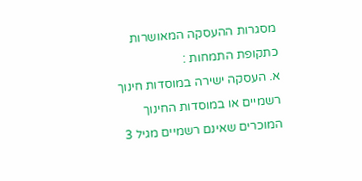מסגרות ההעסקה המאושרות כתקופת התמחות :
א. העסקה ישירה במוסדות חינוך רשמיים או במוסדות החינוך המוכרים שאינם רשמיים מגיל 3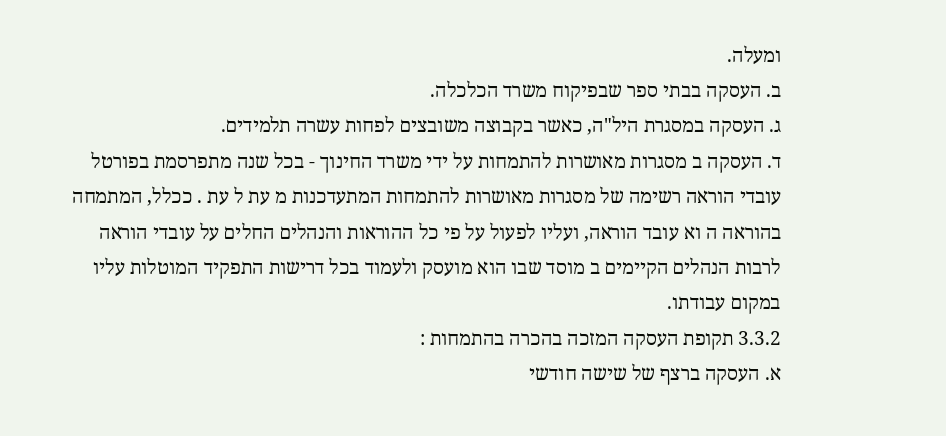ומעלה.
ב. העסקה בבתי ספר שבפיקוח משרד הכלכלה.
ג. העסקה במסגרת היל"ה, כאשר בקבוצה משובצים לפחות עשרה תלמידים.
ד. העסקה ב מסגרות מאושרות להתמחות על ידי משרד החינוך - בכל שנה מתפרסמת בפורטל עובדי הוראה רשימה של מסגרות מאושרות להתמחות המתעדכנות מ עת ל עת . ככלל, המתמחה בהוראה ה וא עובד הוראה, ועליו לפעול על פי כל ההוראות והנהלים החלים על עובדי הוראה לרבות הנהלים הקיימים ב מוסד שבו הוא מועסק ולעמוד בכל דרישות התפקיד המוטלות עליו במקום עבודתו.
3.3.2 תקופת העסקה המזכה בהכרה בהתמחות :
א. העסקה ברצף של שישה חודשי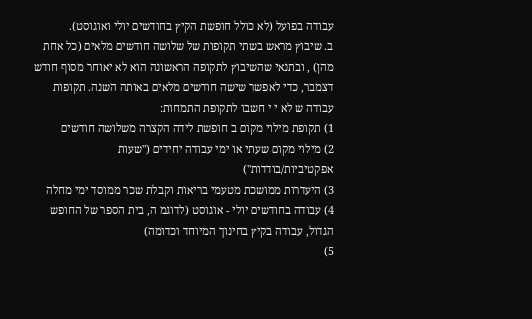עבודה בפועל (לא כולל חופשת הקיץ בחודשים יולי ואוגוסט).
ב. שיבוץ מראש בשתי תקופות של שלושה חודשים מלאים (כל אחת מהן) , ובתנאי שהשיבוץ לתקופה הראשונה הוא לא יאוחר מסוף חודש דצמבר, כדי לאפשר שישה חודשים מלאים באותה השנה. תקופות עבודה ש לא י י חשבו לתקופת התמחות:
1) תקופת מילוי מקום ב חופשת לידה הקצרה משלושה חודשים
2) מילוי מקום שעתי או ימי עבודה יחידים ("שעות אפקטיביות/בודדות")
3) היעדרות ממושכת מטעמי בריאות וקבלת שכר ממוסד ימי מחלה
4) עבודה בחודשים יולי - אוגוסט (לדוגמ ה, בית הספר של החופש הגדול, עבודה בקיץ בחינוך המיוחד וכדומה)
5)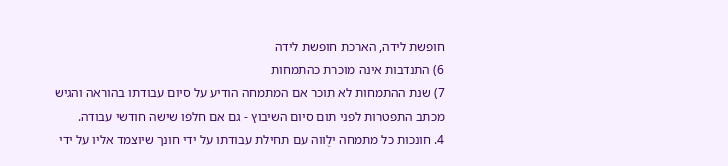חופשת לידה, הארכת חופשת לידה
6) התנדבות אינה מוכרת כהתמחות
7) שנת ההתמחות לא תוכר אם המתמחה הודיע על סיום עבודתו בהוראה והגיש מכתב התפטרות לפני תום סיום השיבוץ - גם אם חלפו שישה חודשי עבודה.
4. חונכות כל מתמחה ילֻווה עם תחילת עבודתו על ידי חונך שיוצמד אליו על ידי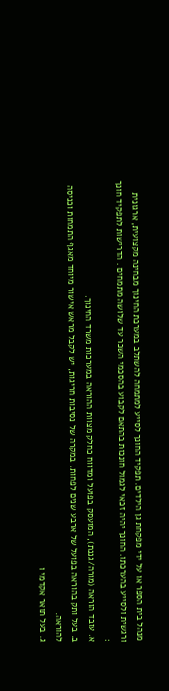מנהל בית הספר או על ידי מפקחת גן הילדים. תפקיד החונך לסייע למתמחה להשתלב במערכת החינוך מבחינה מקצועית, ארגונית ורגשית ולסייע בהערכתו. החונך יהיה זכאי לגמול חונכות בהתאם לקבוע בהסכמי השכר עד שלושה מתמחים . הדרישות לתפקיד חונך :
א. עובד הוראה (מורה/גננת), המועסק בפועל ומדווח כחלק מצוות ההוראה במערכות משרד החינוך.
ב. בעל ותק בהוראה בפועל של ארבע שנים לפחות. במקרה של נסיבות חריגות, יש לקבל מראש אישור מיוחד מאגף התמחות וכניסה להוראה.
ג. בעל תואר אקדמי ו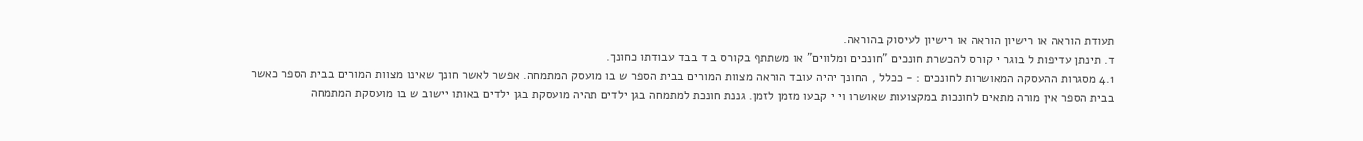תעודת הוראה או רישיון הוראה או רישיון לעיסוק בהוראה.
ד. תינתן עדיפות ל בוגר י קורס להכשרת חונכים "חונכים ומלווים" או משתתף בקורס ב ד בבד עבודתו כחונך.
4.1 מסגרות ההעסקה המאושרות לחונכים : - ככלל , החונך יהיה עובד הוראה מצוות המורים בבית הספר ש בו מועסק המתמחה. אפשר לאשר חונך שאינו מצוות המורים בבית הספר כאשר בבית הספר אין מורה מתאים לחונכות במקצועות שאושרו וי י קבעו מזמן לזמן. גננת חונכת למתמחה בגן ילדים תהיה מועסקת בגן ילדים באותו יישוב ש בו מועסקת המתמחה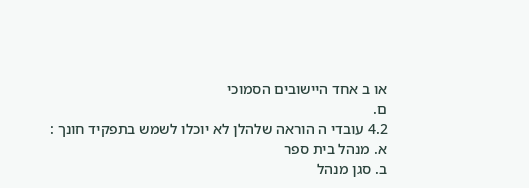או ב אחד היישובים הסמוכי
ם.
4.2 עובדי ה הוראה שלהלן לא יוכלו לשמש בתפקיד חונך :
א. מנהל בית ספר
ב. סגן מנהל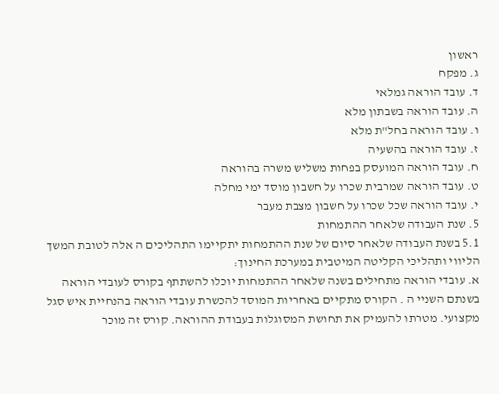ראשון
ג. מפקח
ד. עובד הוראה גמלאי
ה. עובד הוראה בשבתון מלא
ו. עובד הוראה בחל"ת מלא
ז. עובד הוראה בהשעיה
ח. עובד הוראה המועסק בפחות משליש משרה בהוראה
ט. עובד הוראה שמרבית שכרו על חשבון מוסד ימי מחלה
י. עובד הוראה שכל שכרו על חשבון מצבת מעבר
5. שנת העבודה שלאחר ההתמחות
5.1 בשנת העבודה שלאחר סיום של שנת ההתמחות יתקיימו התהליכים ה אלה לטובת המשך הליווי ותהליכי הקליטה המיטבית במערכת החינוך:
א. עובדי הוראה מתחילים בשנה שלאחר ההתמחות יוכלו להשתתף בקורס לעובדי הוראה בשנתם השניי ה . הקורס מתקיים באחריות המוסד להכשרת עובדי הוראה בהנחיית איש סגל מקצועי. מטרתו להעמיק את תחושת המסוגלות בעבודת ההוראה. קורס זה מוכר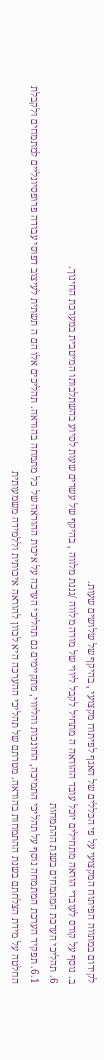לקידום במתווה הפיתוח המקצועי על פי הכללים של האגף לפיתוח מקצועי , בהיקף של שלושים שעות.
ב. נוסף על קורס לעובדי הוראה מתחילים יוכל עובד ההוראה ה מתחיל לקבל ליווי של מורה מלווה /גננת מלווה , בהיקף של עשרים שעות לסיוע בהשתלבותו המיטבית במערכת החינוך.
6. תהליכי הערכת המתמחים בשנת ההתמחות
6.1. תפקיד הערכת המתמחה נוסף על תהליכי התמיכה, החונכות והליווי, מתקיימים גם תהליכי הערכה על איכות ההוראה של כל מתמחה בהוראה. תהליכים אלו הם ה תשתית לעיצוב דפוסי עבודה פרופסיונליים למתמחים ולקבלת החלטה על מידת הצלחתם בשנת ההתמחות בהוראה. מטרתם של תהליכי ההערכה היא לכוון להוראה איכותית וללמידה משמעותית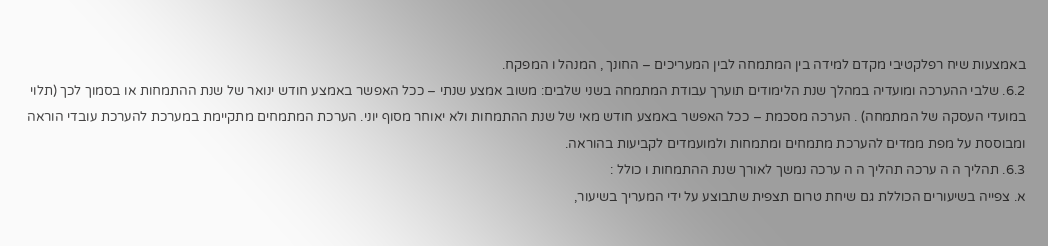באמצעות שיח רפלקטיבי מקדם למידה בין המתמחה לבין המעריכים – החונך , המנהל ו המפקח.
6.2. שלבי ההערכה ומועדיה במהלך שנת הלימודים תוערך עבודת המתמחה בשני שלבים: משוב אמצע שנתי – ככל האפשר באמצע חודש ינואר של שנת ההתמחות או בסמוך לכך (תלוי במועדי העסקה של המתמחה) . הערכה מסכמת – ככל האפשר באמצע חודש מאי של שנת ההתמחות ולא יאוחר מסוף יוני. הערכת המתמחים מתקיימת במערכת להערכת עובדי הוראה ומבוססת על מפת ממדים להערכת מתמחים ומתמחות ולמועמדים לקביעות בהוראה.
6.3. תהליך ה ה ערכה תהליך ה ה ערכה נמשך לאורך שנת ההתמחות ו כולל :
א. צפייה בשיעורים הכוללת גם שיחת טרום תצפית שתבוצע על ידי המעריך בשיעור,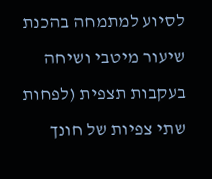לסיוע למתמחה בהכנת שיעור מיטבי ושיחה בעקבות תצפית (לפחות שתי צפיות של חונך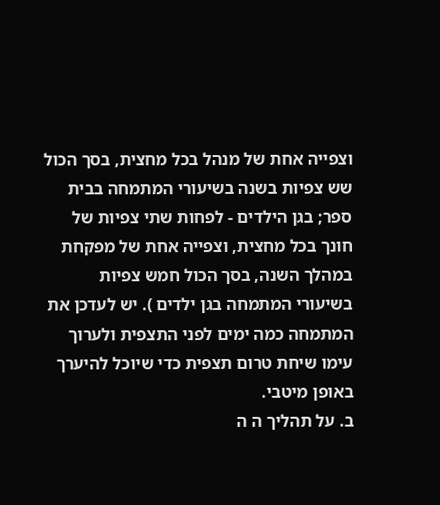וצפייה אחת של מנהל בכל מחצית, בסך הכול שש צפיות בשנה בשיעורי המתמחה בבית ספר; בגן הילדים - לפחות שתי צפיות של חונך בכל מחצית, וצפייה אחת של מפקחת במהלך השנה, בסך הכול חמש צפיות בשיעורי המתמחה בגן ילדים ). יש לעדכן את המתמחה כמה ימים לפני התצפית ולערוך עימו שיחת טרום תצפית כדי שיוכל להיערך באופן מיטבי.
ב. על תהליך ה ה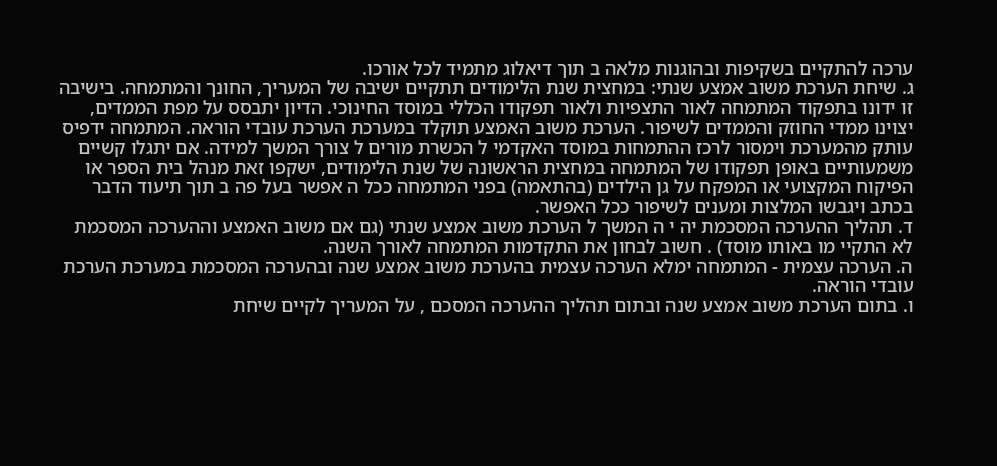ערכה להתקיים בשקיפות ובהוגנות מלאה ב תוך דיאלוג מתמיד לכל אורכו.
ג. שיחת הערכת משוב אמצע שנתי: במחצית שנת הלימודים תתקיים ישיבה של המעריך, החונך והמתמחה. בישיבה זו ידונו בתפקוד המתמחה לאור התצפיות ולאור תפקודו הכללי במוסד החינוכי. הדיון יתבסס על מפת הממדים, יצוינו ממדי החוזק והממדים לשיפור. הערכת משוב האמצע תוקלד במערכת הערכת עובדי הוראה. המתמחה ידפיס עותק מהמערכת וימסור לרכז ההתמחות במוסד האקדמי ל הכשרת מורים ל צורך המשך למידה. אם יתגלו קשיים משמעותיים באופן תפקודו של המתמחה במחצית הראשונה של שנת הלימודים, ישקפו זאת מנהל בית הספר או הפיקוח המקצועי או המפקח על גן הילדים (בהתאמה) בפני המתמחה ככל ה אפשר בעל פה ב תוך תיעוד הדבר בכתב ויגבשו המלצות ומענים לשיפור ככל האפשר.
ד. תהליך ההערכה המסכמת יה י ה המשך ל הערכת משוב אמצע שנתי (גם אם משוב האמצע וההערכה המסכמת לא התקיי מו באותו מוסד) . חשוב לבחון את התקדמות המתמחה לאורך השנה.
ה. הערכה עצמית - המתמחה ימלא הערכה עצמית בהערכת משוב אמצע שנה ובהערכה המסכמת במערכת הערכת עובדי הוראה.
ו. בתום הערכת משוב אמצע שנה ובתום תהליך ההערכה המסכם , על המעריך לקיים שיחת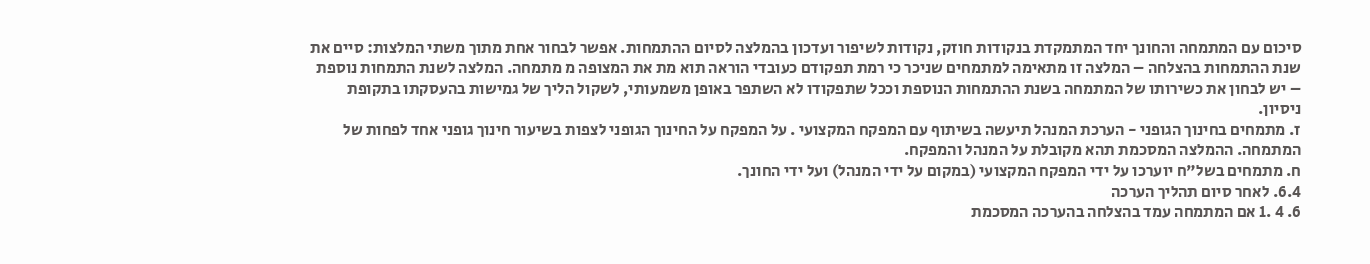סיכום עם המתמחה והחונך יחד המתמקדת בנקודות חוזק, נקודות לשיפור ועדכון בהמלצה לסיום ההתמחות. אפשר לבחור אחת מתוך משתי המלצות: סיים את שנת ההתמחות בהצלחה – המלצה זו מתאימה למתמחים שניכר כי רמת תפקודם כעובדי הוראה תוא מת את המצופה מ מתמחה. המלצה לשנת התמחות נוספת – יש לבחון את כשירותו של המתמחה בשנת ההתמחות הנוספת וככל שתפקודו לא השתפר באופן משמעותי, לשקול הליך של גמישות בהעסקתו בתקופת ניסיון.
ז. מתמחים בחינוך הגופני - הערכת המנהל תיעשה בשיתוף עם המפקח המקצועי . על המפקח על החינוך הגופני לצפות בשיעור חינוך גופני אחד לפחות של המתמחה. ההמלצה המסכמת תהא מקובלת על המנהל והמפקח.
ח. מתמחים בשל"ח יוערכו על ידי המפקח המקצועי (במקום על ידי המנהל) ועל ידי החונך.
6.4. לאחר סיום תהליך הערכה
6. 4 .1 אם המתמחה עמד בהצלחה בהערכה המסכמת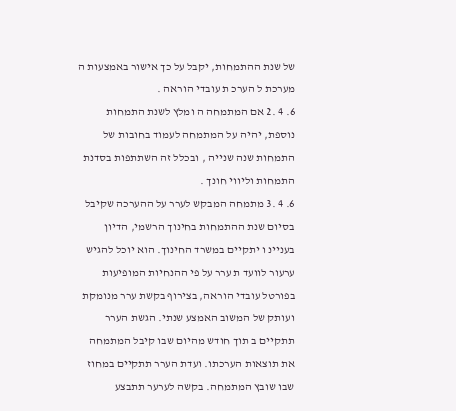של שנת ההתמחות, יקבל על כך אישור באמצעות ה מערכת ל הערכ ת עובדי הוראה .
6. 4 .2 אם המתמחה ה ומלץ לשנת התמחות נוספת, יהיה על המתמחה לעמוד בחובות של התמחות שנה שנייה , ובכלל זה השתתפות בסדנת התמחות וליווי חונך .
6. 4 .3 מתמחה המבקש לערר על ההערכה שקיבל בסיום שנת ההתמחות בחינוך הרשמי, הדיון בעניינ ו יתקיים במשרד החינוך. הוא יוכל להגיש ערעור לוועד ת ערר על פי ההנחיות המופיעות בפורטל עובדי הוראה, בצירוף בקשת ערר מנומקת ועותק של המשוב האמצע שנתי. הגשת הערר תתקיים ב תוך חודש מהיום שבו קיבל המתמחה את תוצאות הערכתו. ועדת הערר תתקיים במחוז שבו שובץ המתמחה. בקשה לערער תתבצע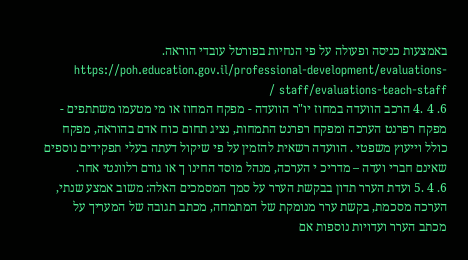באמצעות כניסה ופעולה על פי הנחיות בפורטל עובדי הוראה. https://poh.education.gov.il/professional-development/evaluations-staff/evaluations-teach-staff /
6. 4 .4 הרכב הוועדה במחוז יו"ר הוועדה - מפקח המחוז או מי מטעמו משתתפים - מפקח רפרנט הערכה ומפקח רפרנט התמחות, נציג תחום כוח אדם בהוראה, מפקח כולל וייעוץ משפטי . הוועדה רשאית להזמין על פי שיקול דעתה בעלי תפקידים נוספים שאינם חברי ועדה – מדריכ י הערכה, מנהל מוסד החינו ך או גורם רלוונטי אחר.
6. 4 .5 ועדת הערר תדון בבקשת הערר על סמך המסמכים האלה: משוב אמצע שנתי, הערכה מסכמת, בקשת ערר מנומקת של המתמחה, מכתב תגובה של המעריך על מכתב הערר ועדויות נוספות אם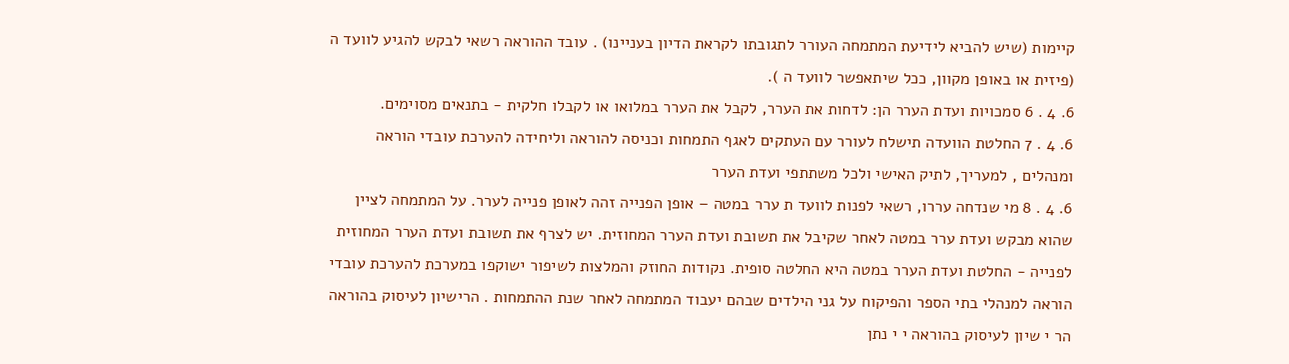קיימות (שיש להביא לידיעת המתמחה העורר לתגובתו לקראת הדיון בעניינו) . עובד ההוראה רשאי לבקש להגיע לוועד ה (פיזית או באופן מקוון, ככל שיתאפשר לוועד ה ).
6. 4 . 6 סמכויות ועדת הערר הן: לדחות את הערר, לקבל את הערר במלואו או לקבלו חלקית - בתנאים מסוימים.
6. 4 . 7 החלטת הוועדה תישלח לעורר עם העתקים לאגף התמחות וכניסה להוראה וליחידה להערכת עובדי הוראה ומנהלים , למעריך, לתיק האישי ולכל משתתפי ועדת הערר
6. 4 . 8 מי שנדחה עררו, רשאי לפנות לוועד ת ערר במטה – אופן הפנייה זהה לאופן פנייה לערר. על המתמחה לציין שהוא מבקש ועדת ערר במטה לאחר שקיבל את תשובת ועדת הערר המחוזית. יש לצרף את תשובת ועדת הערר המחוזית לפנייה - החלטת ועדת הערר במטה היא החלטה סופית. נקודות החוזק והמלצות לשיפור ישוקפו במערכת להערכת עובדי הוראה למנהלי בתי הספר והפיקוח על גני הילדים שבהם יעבוד המתמחה לאחר שנת ההתמחות . הרישיון לעיסוק בהוראה הר י שיון לעיסוק בהוראה י י נתן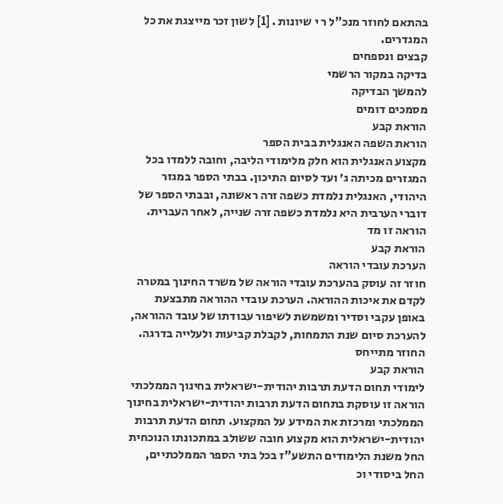בהתאם לחוזר מנכ"ל ר י שיונות . [1] לשון זכר מייצגת את כל המגדרים.
קבצים ונספחים
בדיקה במקור הרשמי
להמשך הבדיקה
מסמכים דומים
הוראת קבע
הוראת השפה האנגלית בבית הספר
מקצוע האנגלית הוא חלק מלימודי הליבה, וחובה ללמדו בכל המגזרים מכיתה ג׳ ועד לסיום התיכון. בבתי הספר במגזר היהודי, האנגלית נלמדת כשפה זרה ראשונה, ובבתי הספר של דוברי הערבית היא נלמדת כשפה זרה שנייה, לאחר העברית. הוראה זו מד
הוראת קבע
הערכת עובדי הוראה
חוזר זה עוסק בהערכת עובדי הוראה של משרד החינוך במטרה לקדם את איכות ההוראה. הערכת עובדי ההוראה מתבצעת באופן עקבי וסדיר ומשמשת לשיפור עבודתו של עובד ההוראה, להערכת סיום שנת התמחות, לקבלת קביעות ולעלייה בדרגה. החוזר מתייחס
הוראת קבע
לימודי תחום הדעת תרבות יהודית-ישראלית בחינוך הממלכתי
הוראה זו עוסקת בתחום הדעת תרבות יהודית-ישראלית בחינוך הממלכתי ומרכזת את המידע על המקצוע. תחום הדעת תרבות יהודית-ישראלית הוא מקצוע חובה ששולב במתכונתו הנוכחית החל משנת הלימודים התשע"ז בכל בתי הספר הממלכתיים, החל ביסודי וכ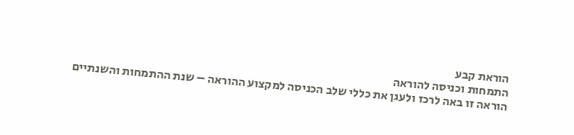הוראת קבע
התמחות וכניסה להוראה
הוראה זו באה לרכז ולעגן את כללי שלב הכניסה למקצוע ההוראה – שנת ההתמחות והשנתיים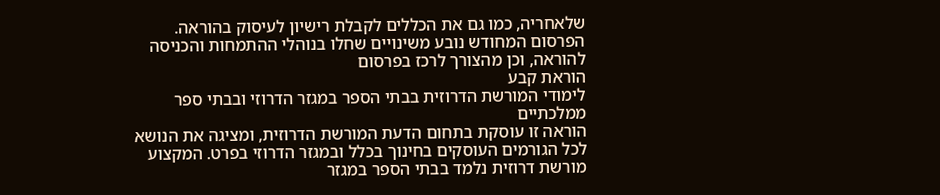שלאחריה, כמו גם את הכללים לקבלת רישיון לעיסוק בהוראה. הפרסום המחודש נובע משינויים שחלו בנוהלי ההתמחות והכניסה להוראה, וכן מהצורך לרכז בפרסום
הוראת קבע
לימודי המורשת הדרוזית בבתי הספר במגזר הדרוזי ובבתי ספר ממלכתיים
הוראה זו עוסקת בתחום הדעת המורשת הדרוזית, ומציגה את הנושא לכל הגורמים העוסקים בחינוך בכלל ובמגזר הדרוזי בפרט. המקצוע מורשת דרוזית נלמד בבתי הספר במגזר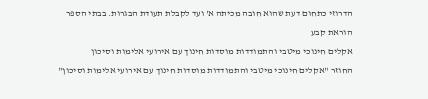הדרוזי כתחום דעת שהוא חובה מכיתה א' ועד לקבלת תעודת הבגרות. בבתי הספר
הוראת קבע
אקלים חינוכי מיטבי והתמודדות מוסדות חינוך עם אירועי אלימות וסיכון
החוזר "אקלים חינוכי מיטבי והתמודדות מוסדות חינוך עם אירועי אלימות וסיכון"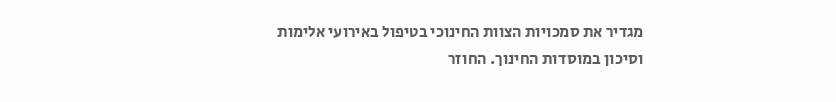מגדיר את סמכויות הצוות החינוכי בטיפול באירועי אלימות וסיכון במוסדות החינוך. החוזר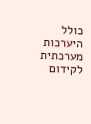כולל היערכות מערכתית לקידום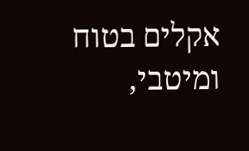אקלים בטוח ומיטבי,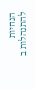הנחיות להתנהלות ב